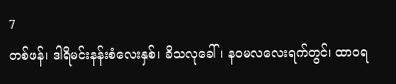7
တစ်ဖန်၊ ဒါရိမင်းနန်းစံလေးနှစ်၊ ခိသလုခေါ်၊ နဝမလလေးရက်တွင်၊ ထာဝရ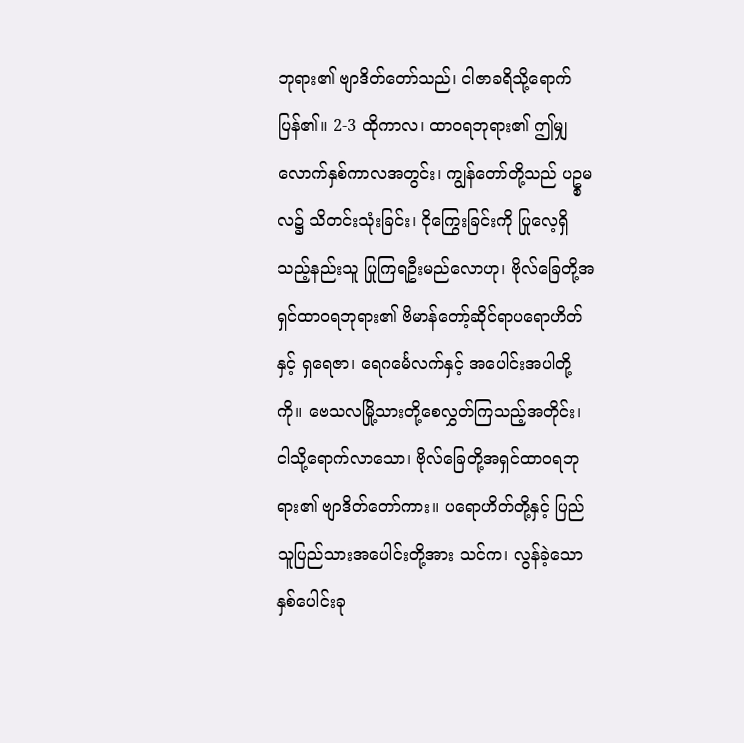ဘုရား၏ ဗျာဒိတ်တော်သည်၊ ငါဇာခရိသို့ရောက်ပြန်၏။ 2-3 ထိုကာလ၊ ထာဝရဘုရား၏ ဤမျှလောက်နှစ်ကာလအတွင်း၊ ကျွန်တော်တို့သည် ပဥ္စမလ၌ သိတင်းသုံးခြင်း၊ ငိုကြွေးခြင်းကို ပြုလေ့ရှိသည့်နည်းသူ ပြုကြရဦးမည်လောဟု၊ ဗိုလ်ခြေတို့အရှင်ထာဝရဘုရား၏ ဗိမာန်တော့်ဆိုင်ရာပရောဟိတ်နှင့် ရှရေဇာ၊ ရေဂင်္မေလက်နှင့် အပေါင်းအပါတို့ကို။ ဗေသလမြို့သားတို့စေလွှတ်ကြသည့်အတိုင်း၊ ငါသို့ရောက်လာသော၊ ဗိုလ်ခြေတို့အရှင်ထာဝရဘုရား၏ ဗျာဒိတ်တော်ကား။ ပရောဟိတ်တို့နှင့် ပြည်သူပြည်သားအပေါင်းတို့အား သင်က၊ လွန်ခဲ့သောနှစ်ပေါင်းခု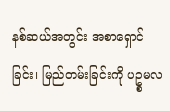နစ်ဆယ်အတွင်း အစာရှောင်ခြင်း၊ မြည်တမ်းခြင်းကို ပဥ္စမလ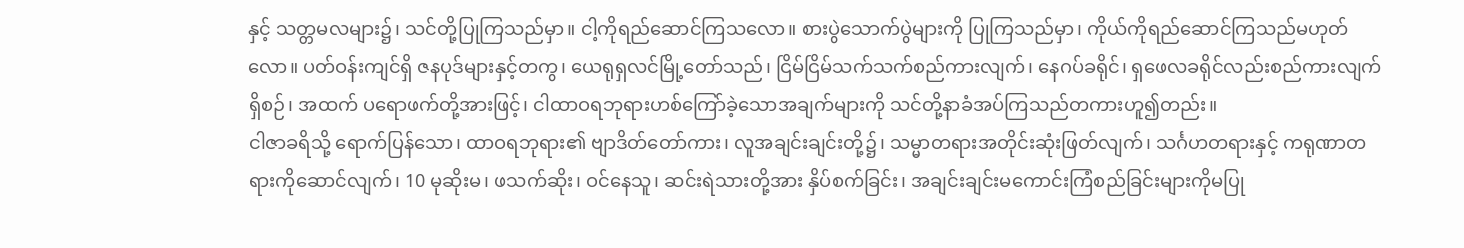နှင့် သတ္တမလများ၌၊ သင်တို့ပြုကြသည်မှာ။ ငါ့ကိုရည်ဆောင်ကြသလော။ စားပွဲသောက်ပွဲများကို ပြုကြသည်မှာ၊ ကိုယ်ကိုရည်ဆောင်ကြသည်မဟုတ်လော။ ပတ်ဝန်းကျင်ရှိ ဇနပုဒ်များနှင့်တကွ၊ ယေရုရှလင်မြို့တော်သည်၊ ငြိမ်ငြိမ်သက်သက်စည်ကားလျက်၊ နေဂပ်ခရိုင်၊ ရှဖေလခရိုင်လည်းစည်ကားလျက်ရှိစဉ်၊ အထက် ပရောဖက်တို့အားဖြင့်၊ ငါထာဝရဘုရားဟစ်ကြော်ခဲ့သောအချက်များကို သင်တို့နာခံအပ်ကြသည်တကားဟူ၍တည်း။
ငါဇာခရိသို့ ရောက်ပြန်သော၊ ထာဝရဘုရား၏ ဗျာဒိတ်တော်ကား၊ လူအချင်းချင်းတို့၌၊ သမ္မာတရားအတိုင်းဆုံးဖြတ်လျက်၊ သင်္ဂဟတရားနှင့် ကရုဏာတရားကိုဆောင်လျက်၊ 10 မုဆိုးမ၊ ဖသက်ဆိုး၊ ဝင်နေသူ၊ ဆင်းရဲသားတို့အား နှိပ်စက်ခြင်း၊ အချင်းချင်းမကောင်းကြံစည်ခြင်းများကိုမပြု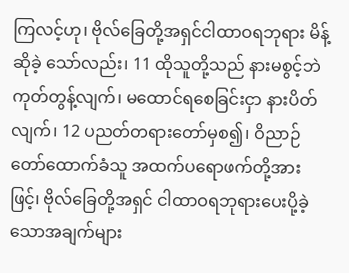ကြလင့်ဟု၊ ဗိုလ်ခြေတို့အရှင်ငါထာဝရဘုရား မိန့်ဆိုခဲ့ သော်လည်း၊ 11 ထိုသူတို့သည် နားမစွင့်ဘဲ ကုတ်တွန့်လျက်၊ မထောင်ရစေခြင်းငှာ နားပိတ်လျက်၊ 12 ပညတ်တရားတော်မှစ၍၊ ဝိညာဉ်တော်ထောက်ခံသူ အထက်ပရောဖက်တို့အားဖြင့်၊ ဗိုလ်ခြေတို့အရှင် ငါထာဝရဘုရားပေးပို့ခဲ့သောအချက်များ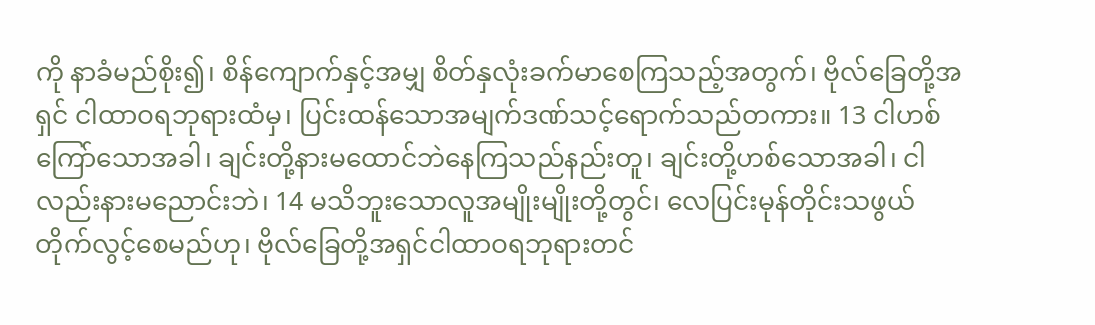ကို နာခံမည်စိုး၍၊ စိန်ကျောက်နှင့်အမျှ စိတ်နှလုံးခက်မာစေကြသည့်အတွက်၊ ဗိုလ်ခြေတို့အရှင် ငါထာဝရဘုရားထံမှ၊ ပြင်းထန်သောအမျက်ဒဏ်သင့်ရောက်သည်တကား။ 13 ငါဟစ်ကြော်သောအခါ၊ ချင်းတို့နားမထောင်ဘဲနေကြသည်နည်းတူ၊ ချင်းတို့ဟစ်သောအခါ၊ ငါလည်းနားမညောင်းဘဲ၊ 14 မသိဘူးသောလူအမျိုးမျိုးတို့တွင်၊ လေပြင်းမုန်တိုင်းသဖွယ် တိုက်လွင့်စေမည်ဟု၊ ဗိုလ်ခြေတို့အရှင်ငါထာဝရဘုရားတင်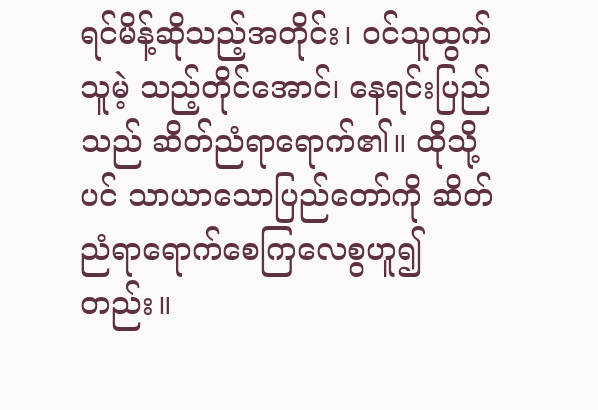ရင်မိန့်ဆိုသည့်အတိုင်း၊ ဝင်သူထွက်သူမဲ့ သည့်တိုင်အောင်၊ နေရင်းပြည်သည် ဆိတ်ညံရာရောက်၏။ ထိုသို့ပင် သာယာသောပြည်တော်ကို ဆိတ်ညံရာရောက်စေကြလေစွဟူ၍တည်း။